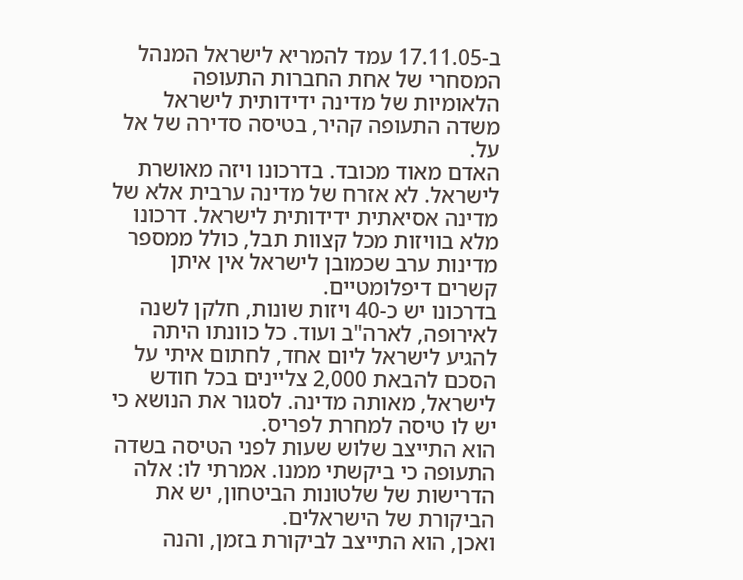ב-17.11.05 עמד להמריא לישראל המנהל המסחרי של אחת החברות התעופה הלאומיות של מדינה ידידותית לישראל משדה התעופה קהיר, בטיסה סדירה של אל על.
האדם מאוד מכובד. בדרכונו ויזה מאושרת לישראל. לא אזרח של מדינה ערבית אלא של מדינה אסיאתית ידידותית לישראל. דרכונו מלא בוויזות מכל קצוות תבל, כולל ממספר מדינות ערב שכמובן לישראל אין איתן קשרים דיפלומטיים.
בדרכונו יש כ-40 ויזות שונות, חלקן לשנה לאירופה, לארה"ב ועוד. כל כוונתו היתה להגיע לישראל ליום אחד, לחתום איתי על הסכם להבאת 2,000 צליינים בכל חודש לישראל, מאותה מדינה. לסגור את הנושא כי יש לו טיסה למחרת לפריס.
הוא התייצב שלוש שעות לפני הטיסה בשדה התעופה כי ביקשתי ממנו. אמרתי לו: אלה הדרישות של שלטונות הביטחון, יש את הביקורת של הישראלים.
ואכן, הוא התייצב לביקורת בזמן, והנה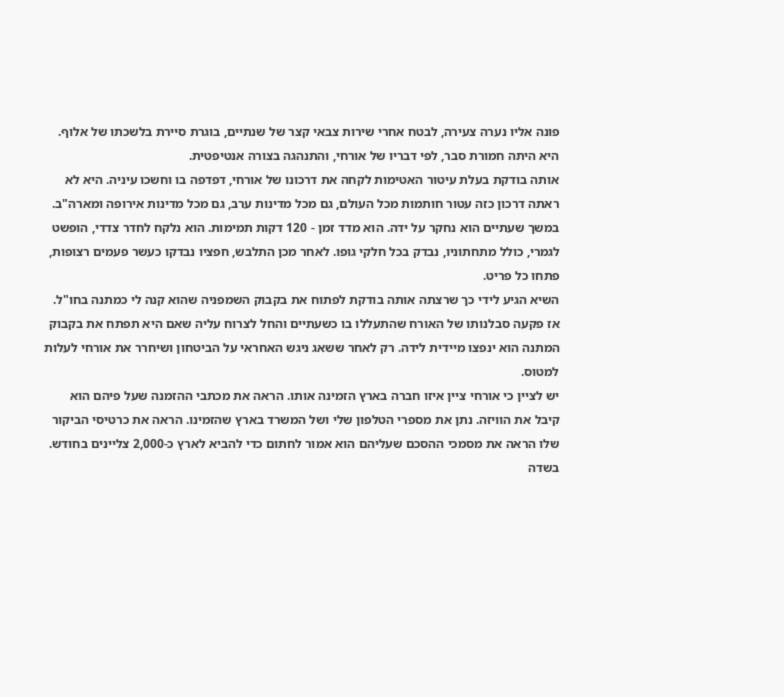פונה אליו נערה צעירה, לבטח אחרי שירות צבאי קצר של שנתיים, בוגרת סיירת בלשכתו של אלוף. היא היתה חמורת סבר, לפי דבריו של אורחי, והתנהגה בצורה אנטיפטית.
אותה בודקת בעלת עיטור האטימות לקחה את דרכונו של אורחי, דפדפה בו וחשכו עיניה. היא לא ראתה דרכון כזה עטור חותמות מכל העולם, גם מכל מדינות ערב, גם מכל מדינות אירופה ומארה"ב.
במשך שעתיים הוא נחקר על ידה. הוא מדד זמן - 120 דקות תמימות. הוא נלקח לחדר צדדי, הופשט לגמרי, כולל מתחתוניו, נבדק בכל חלקי גופו. לאחר מכן התלבש, חפציו נבדקו כעשר פעמים רצופות, פתחו כל פריט.
השיא הגיע לידי כך שרצתה אותה בודקת לפתוח את בקבוק השמפניה שהוא קנה לי כמתנה בחו"ל. אז פקעה סבלנותו של האורח שהתעללו בו כשעתיים והחל לצרוח עליה שאם היא תפתח את בקבוק המתנה הוא ינפצו מיידית לידה. רק לאחר ששאג ניגש האחראי על הביטחון ושיחרר את אורחי לעלות למטוס.
יש לציין כי אורחי ציין איזו חברה בארץ הזמינה אותו. הראה את מכתבי ההזמנה שעל פיהם הוא קיבל את הוויזה. נתן את מספרי הטלפון שלי ושל המשרד בארץ שהזמינו. הראה את כרטיסי הביקור שלו הראה את מסמכי ההסכם שעליהם הוא אמור לחתום כדי להביא לארץ כ-2,000 צליינים בחודש.
בשדה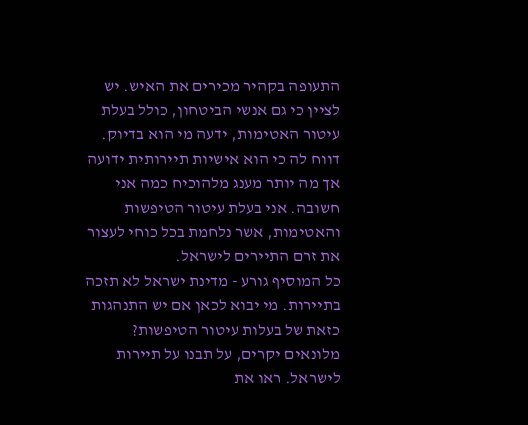התעופה בקהיר מכירים את האיש. יש לציין כי גם אנשי הביטחון, כולל בעלת עיטור האטימות, ידעה מי הוא בדיוק. דווח לה כי הוא אישיות תיירותית ידועה אך מה יותר מענג מלהוכיח כמה אני חשובה. אני בעלת עיטור הטיפשות והאטימות, אשר נלחמת בכל כוחי לעצור את זרם התיירים לישראל.
כל המוסיף גורע - מדינת ישראל לא תזכה בתיירות. מי יבוא לכאן אם יש התנהגות כזאת של בעלות עיטור הטיפשות? מלונאים יקרים, על תבנו על תיירות לישראל. ראו את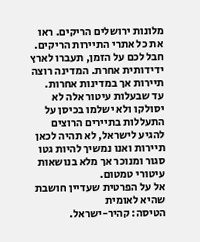מלונות ירושלים הריקים. ראו את כל אתרי התיירות הריקים. חבל לכם על הזמן, תעברו לארץ ידידותית אחרת. המדינה רוצה תיירות אך במדינות אחרות.
עד שבעלות עיטור אלה לא יסולקו ולא ישלמו בכיסן על התעללות בתיירים הרוצים להגיע לישראל, לא תהיה לכאן תיירות ואנו נמשיך להיות גטו סגור ומנוכר אך מלא בנושאות עיטורי טמטום.
אל על הפרטית שעדיין חושבת שהיא לאומית
הטיסה: קהיר-ישראל.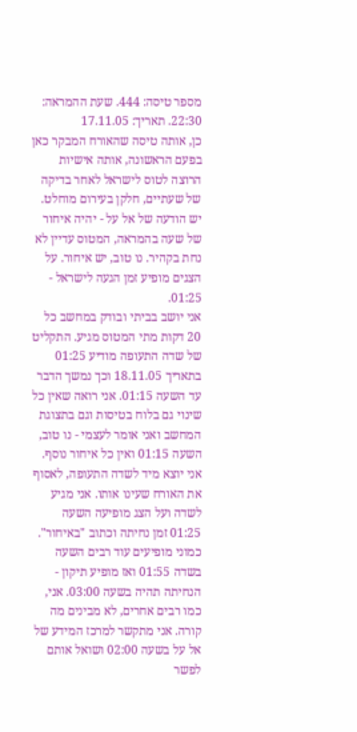מספר טיסה: 444. שעת ההמראה: 22:30. תאריך: 17.11.05
כן, אותה טיסה שהאורח המבקר כאן בפעם הראשונה, אותה אישיות הרוצה לטוס לישראל לאחר בדיקה של שעתיים, חלקן בעירום מוחלט.
יש הודעה של אל על - יהיה איחור של שעה בהמראה, המטוס עדיין לא נחת בקהיר. נו טוב, יש איחור. על הצגים מופיע זמן הגעה לישראל - 01:25.
אני יושב בביתי ובודק במחשב כל 20 דקות מתי המטוס מגיע. התקליט של שדה התעופה מודיע 01:25 בתאריך 18.11.05 וכך נמשך הדבר עד השעה 01:15. אני רואה שאין כל שינוי גם בלוח בטיסות וגם בתצוגת המחשב ואני אומר לעצמי - נו טוב, השעה 01:15 ואין כל איחור נוסף.
אני יוצא מיד לשדה התעופה, לאסוף את האורח שעינו אותו. אני מגיע לשדה ועל הצג מופיעה השעה 01:25 זמן נחיתה וכתוב "באיחור". כמוני מופיעים עוד רבים השעה בשדה 01:55 ואז מופיע תיקון - הנחיתה תהיה בשעה 03:00. אני, כמו רבים אחרים, לא מבינים מה קורה. אני מתקשר למרכז המידע של אל על בשעה 02:00 ושואל אותם לפשר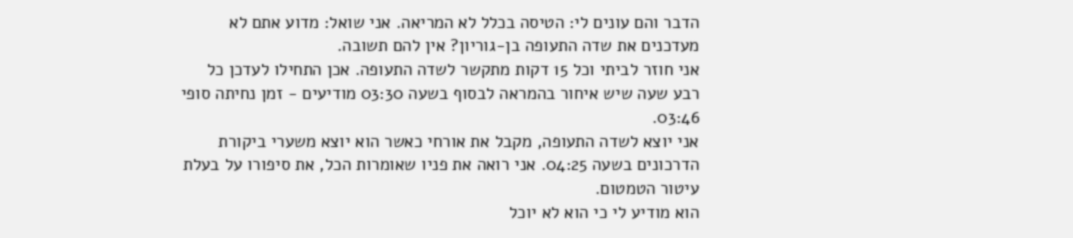הדבר והם עונים לי: הטיסה בכלל לא המריאה. אני שואל: מדוע אתם לא מעדכנים את שדה התעופה בן-גוריון? אין להם תשובה.
אני חוזר לביתי וכל 15 דקות מתקשר לשדה התעופה. אכן התחילו לעדכן כל רבע שעה שיש איחור בהמראה לבסוף בשעה 03:30 מודיעים - זמן נחיתה סופי 03:46.
אני יוצא לשדה התעופה, מקבל את אורחי כאשר הוא יוצא משערי ביקורת הדרכונים בשעה 04:25. אני רואה את פניו שאומרות הכל, את סיפורו על בעלת עיטור הטמטום.
הוא מודיע לי כי הוא לא יוכל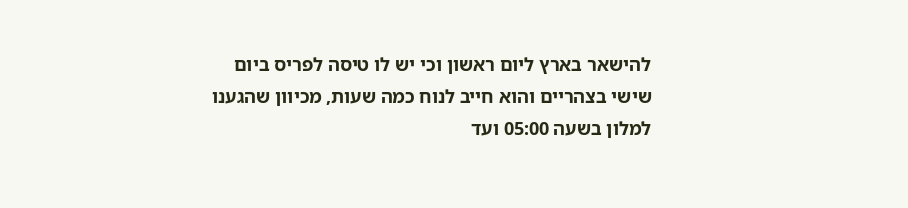להישאר בארץ ליום ראשון וכי יש לו טיסה לפריס ביום שישי בצהריים והוא חייב לנוח כמה שעות, מכיוון שהגענו למלון בשעה 05:00 ועד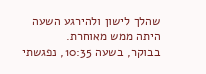שהלך לישון ולהירגע השעה היתה ממש מאוחרת.
בבוקר, בשעה 10:35, נפגשתי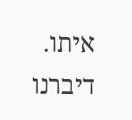איתו. דיברנו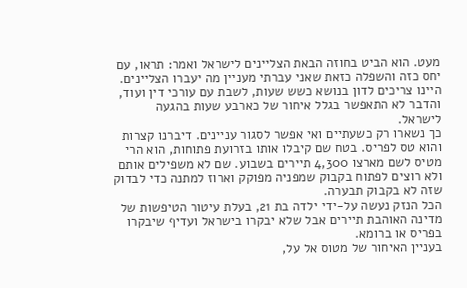מעט. הוא הביט בחוזה הבאת הצליינים לישראל ואמר: תראו, עם יחס כזה והשפלה כזאת שאני עברתי מעניין מה יעברו הצליינים. היינו צריכים לדון בנושא כשש שעות, לשבת עם עורכי דין ועוד, והדבר לא התאפשר בגלל איחור של כארבע שעות בהגעה לישראל.
כך נשארו רק כשעתיים ואי אפשר לסגור עניינים. דיברנו קצרות והוא טס לפריס. בטח שם קיבלו אותו בזרועת פתוחות, הוא הרי מטיס לשם מארצו 4,300 תיירים בשבוע. שם לא משפילים אותם ולא רוצים לפתוח בקבוק שמפניה מפוקק וארוז למתנה כדי לבדוק שזה לא בקבוק תבערה.
הכל הנזק נעשה על-ידי ילדה בת 21, בעלת עיטור הטיפשות של מדינה האוהבת תיירים אבל שלא יבקרו בישראל ועדיף שיבקרו בפריס או ברומא.
בעניין האיחור של מטוס אל על,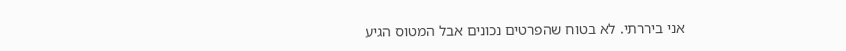אני ביררתי. לא בטוח שהפרטים נכונים אבל המטוס הגיע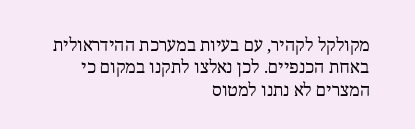מקולקל לקהיר, עם בעיות במערכת ההידראולית באחת הכנפיים. לכן נאלצו לתקנו במקום כי המצרים לא נתנו למטוס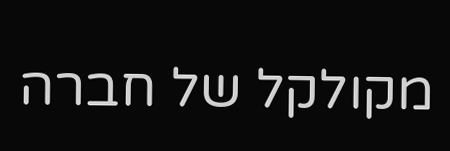מקולקל של חברה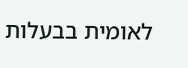לאומית בבעלות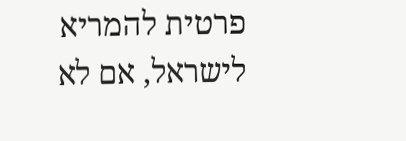פרטית להמריא לישראל, אם לא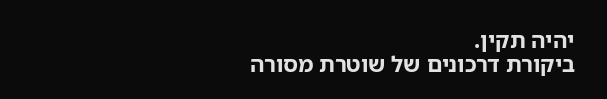יהיה תקין.
ביקורת דרכונים של שוטרת מסורה